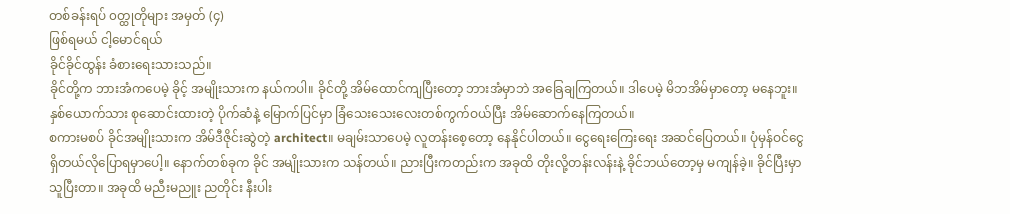တစ်ခန်းရပ် ၀တ္ထုတိုများ အမှတ် (၄)
ဖြစ်ရမယ် ငါ့မောင်ရယ်
ခိုင်ခိုင်ထွန်း ခံစားရေးသားသည်။
ခိုင်တို့က ဘားအံကပေမဲ့ ခိုင့် အမျိုးသားက နယ်ကပါ။ ခိုင်တို့ အိမ်ထောင်ကျပြီးတော့ ဘားအံမှာဘဲ အခြေချကြတယ်။ ဒါပေမဲ့ မိဘအိမ်မှာတော့ မနေဘူး။ နှစ်ယောက်သား စုဆောင်းထားတဲ့ ပိုက်ဆံနဲ့ မြောက်ပြင်မှာ ခြံသေးသေးလေးတစ်ကွက်ဝယ်ပြီး အိမ်ဆောက်နေကြတယ်။
စကားမစပ် ခိုင်အမျိုးသားက အိမ်ဒီဇိုင်းဆွဲတဲ့ architect။ မချမ်းသာပေမဲ့ လူတန်းစေ့တော့ နေနိုင်ပါတယ်။ ငွေရေးကြေးရေး အဆင်ပြေတယ်။ ပုံမှန်ဝင်ငွေရှိတယ်လိုပြောရမှာပေါ့။ နောက်တစ်ခုက ခိုင် အမျိုးသားက သန်တယ်။ ညားပြီးကတည်းက အခုထိ တိုးလို့တန်းလန်းနဲ့ ခိုင်ဘယ်တော့မှ မကျန်ခဲ့။ ခိုင်ပြီးမှာ သူပြီးတာ။ အခုထိ မညီးမညူး ညတိုင်း နီးပါး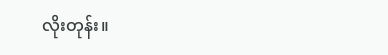လိုးတုန်း။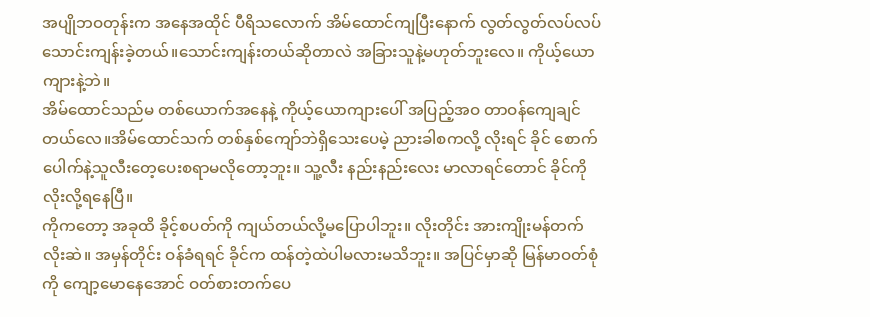အပျိုဘဝတုန်းက အနေအထိုင် ပီရိသလောက် အိမ်ထောင်ကျပြီးနောက် လွတ်လွတ်လပ်လပ်သောင်းကျန်းခဲ့တယ်။သောင်းကျန်းတယ်ဆိုတာလဲ အခြားသူနဲ့မဟုတ်ဘူးလေ။ ကိုယ့်ယောကျားနဲ့ဘဲ။
အိမ်ထောင်သည်မ တစ်ယောက်အနေနဲ့ ကိုယ့်ယောကျားပေါ် အပြည့်အဝ တာဝန်ကျေချင်တယ်လေ။အိမ်ထောင်သက် တစ်နှစ်ကျော်ဘဲရှိသေးပေမဲ့ ညားခါစကလို့ လိုးရင် ခိုင် စောက်ပေါက်နဲ့သူလီးတေ့ပေးစရာမလိုတော့ဘူး။ သူ့လီး နည်းနည်းလေး မာလာရင်တောင် ခိုင်ကိုလိုးလို့ရနေပြီ။
ကိုကတော့ အခုထိ ခိုင့်စပတ်ကို ကျယ်တယ်လို့မပြောပါဘူး။ လိုးတိုင်း အားကျိုးမန်တက်လိုးဆဲ။ အမှန်တိုင်း ဝန်ခံရရင် ခိုင်က ထန်တဲ့ထဲပါမလားမသိဘူး။ အပြင်မှာဆို မြန်မာဝတ်စုံကို ကျော့မောနေအောင် ဝတ်စားတက်ပေ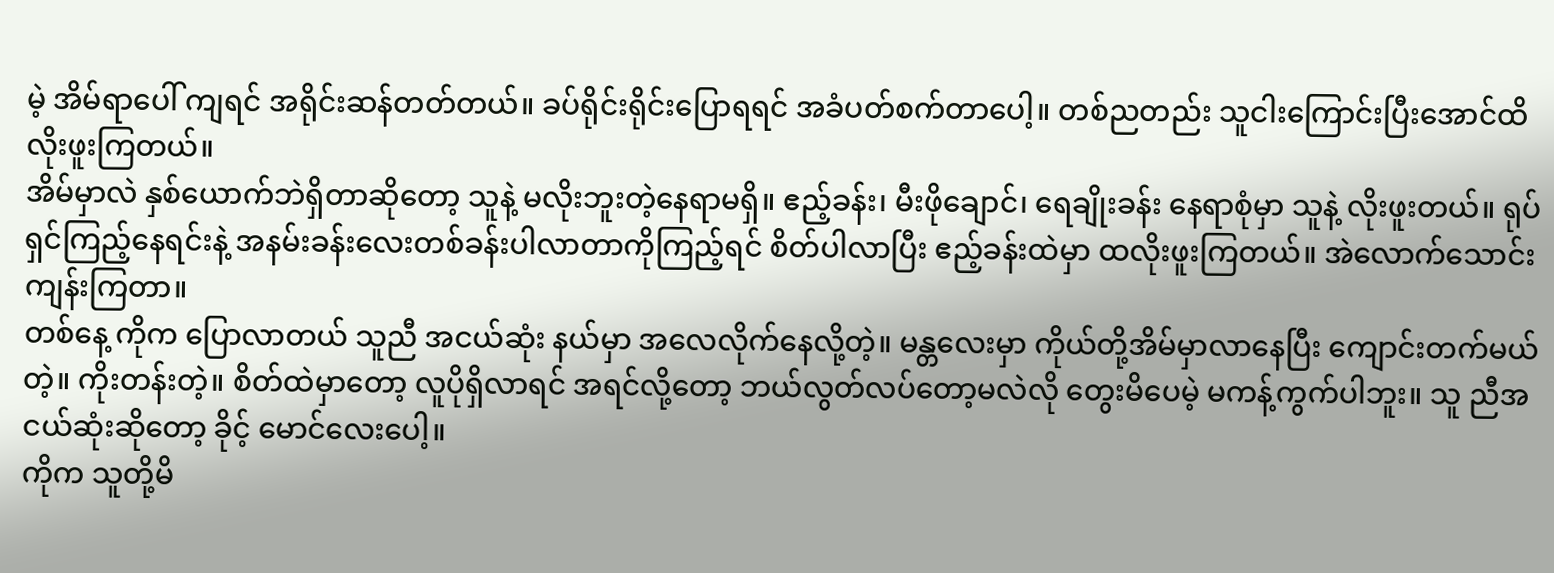မဲ့ အိမ်ရာပေါ် ကျရင် အရိုင်းဆန်တတ်တယ်။ ခပ်ရိုင်းရိုင်းပြောရရင် အခံပတ်စက်တာပေါ့။ တစ်ညတည်း သူငါးကြောင်းပြီးအောင်ထိ လိုးဖူးကြတယ်။
အိမ်မှာလဲ နှစ်ယောက်ဘဲရှိတာဆိုတော့ သူနဲ့ မလိုးဘူးတဲ့နေရာမရှိ။ ဧည့်ခန်း၊ မီးဖိုချောင်၊ ရေချိုးခန်း နေရာစုံမှာ သူနဲ့ လိုးဖူးတယ်။ ရုပ်ရှင်ကြည့်နေရင်းနဲ့ အနမ်းခန်းလေးတစ်ခန်းပါလာတာကိုကြည့်ရင် စိတ်ပါလာပြီး ဧည့်ခန်းထဲမှာ ထလိုးဖူးကြတယ်။ အဲလောက်သောင်းကျန်းကြတာ။
တစ်နေ့ ကိုက ပြောလာတယ် သူညီ အငယ်ဆုံး နယ်မှာ အလေလိုက်နေလို့တဲ့။ မန္တလေးမှာ ကိုယ်တို့အိမ်မှာလာနေပြီး ကျောင်းတက်မယ်တဲ့။ ကိုးတန်းတဲ့။ စိတ်ထဲမှာတော့ လူပိုရှိလာရင် အရင်လို့တော့ ဘယ်လွတ်လပ်တော့မလဲလို တွေးမိပေမဲ့ မကန့်ကွက်ပါဘူး။ သူ ညီအငယ်ဆုံးဆိုတော့ ခိုင့် မောင်လေးပေါ့။
ကိုက သူတို့မိ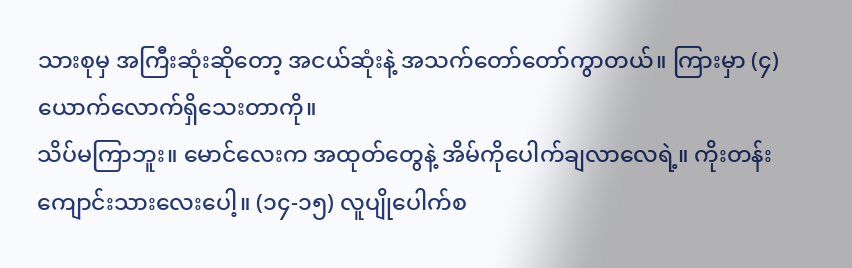သားစုမှ အကြီးဆုံးဆိုတော့ အငယ်ဆုံးနဲ့ အသက်တော်တော်ကွာတယ်။ ကြားမှာ (၄) ယောက်လောက်ရှိသေးတာကို။
သိပ်မကြာဘူး။ မောင်လေးက အထုတ်တွေနဲ့ အိမ်ကိုပေါက်ချလာလေရဲ့။ ကိုးတန်းကျောင်းသားလေးပေါ့။ (၁၄-၁၅) လူပျိုပေါက်စ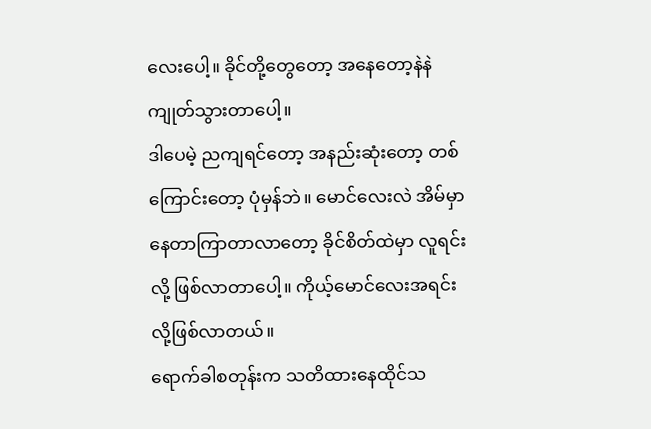လေးပေါ့။ ခိုင်တို့တွေတော့ အနေတော့နဲနဲကျုတ်သွားတာပေါ့။
ဒါပေမဲ့ ညကျရင်တော့ အနည်းဆုံးတော့ တစ်ကြောင်းတော့ ပုံမှန်ဘဲ။ မောင်လေးလဲ အိမ်မှာနေတာကြာတာလာတော့ ခိုင်စိတ်ထဲမှာ လူရင်းလို့ ဖြစ်လာတာပေါ့။ ကိုယ့်မောင်လေးအရင်းလို့ဖြစ်လာတယ်။
ရောက်ခါစတုန်းက သတိထားနေထိုင်သ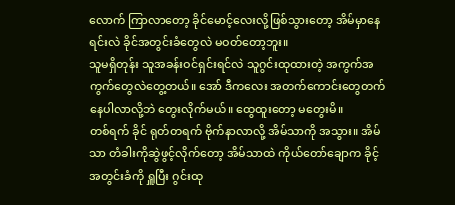လောက် ကြာလာတော့ ခိုင်မောင့်လေးလို့ဖြစ်သွားတော့ အိမ်မှာနေရင်းလဲ ခိုင်အတွင်းခံတွေလဲ မဝတ်တော့ဘူး။
သူမရှိတုန်း သူအခန်းဝင်ရှင်းရင်လဲ သူဂွင်းထုထားတဲ့ အကွက်အကွက်တွေလဲတွေ့တယ်။ အော် ဒီကလေး အတက်ကောင်းတွေတက်နေပါလာလို့ဘဲ တွေးလိုက်မယ်။ ထွေထူးတော့ မတွေးမိ။
တစ်ရက် ခိုင် ရုတ်တရက် ဗိုက်နာလာလို့ အိမ်သာကို အသွား။ အိမ်သာ တံခါးကိုဆွဲဖွင့်လိုက်တော့ အိမ်သာထဲ ကိုယ်တော်ချောက ခိုင့်အတွင်းခံကို ရှူပြီး ဂွင်းထု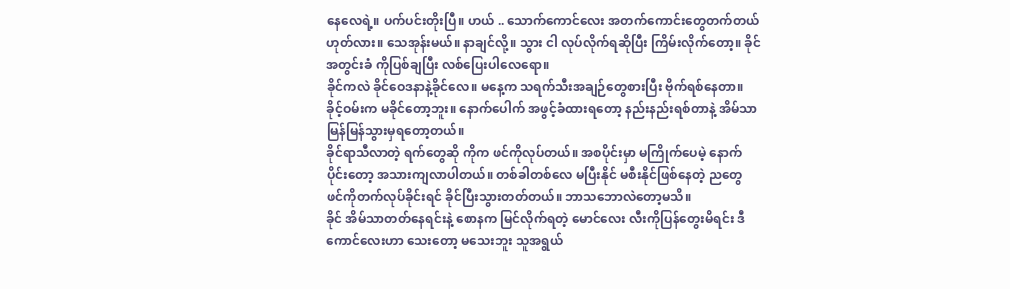နေလေရဲ့။ ပက်ပင်းတိုးပြီ။ ဟယ် .. သောက်ကောင်လေး အတက်ကောင်းတွေတက်တယ်ဟုတ်လား။ သေအုန်းမယ်။ နာချင်လို့။ သွား ငါ လုပ်လိုက်ရဆိုပြီး ကြိမ်းလိုက်တော့။ ခိုင်အတွင်းခံ ကိုပြစ်ချပြီး လစ်ပြေးပါလေရော။
ခိုင်ကလဲ ခိုင်ဝေဒနာနဲ့ခိုင်လေ။ မနေ့က သရက်သီးအချဉ်တွေစားပြီး ဗိုက်ရစ်နေတာ။ ခိုင့်ဝမ်းက မခိုင်တော့ဘူး။ နောက်ပေါက် အဖွင့်ခံထားရတော့ နည်းနည်းရစ်တာနဲ့ အိမ်သာမြန်မြန်သွားမှရတော့တယ်။
ခိုင်ရာသီလာတဲ့ ရက်တွေဆို ကိုက ဖင်ကိုလုပ်တယ်။ အစပိုင်းမှာ မကြိုက်ပေမဲ့ နောက်ပိုင်းတော့ အသားကျလာပါတယ်။ တစ်ခါတစ်လေ မပြီးနိုင် မစီးနိုင်ဖြစ်နေတဲ့ ညတွေ ဖင်ကိုတက်လုပ်ခိုင်းရင် ခိုင်ပြီးသွားတတ်တယ်။ ဘာသဘောလဲတော့မသိ။
ခိုင် အိမ်သာတတ်နေရင်းနဲ့ စောနက မြင်လိုက်ရတဲ့ မောင်လေး လီးကိုပြန်တွေးမိရင်း ဒီကောင်လေးဟာ သေးတော့ မသေးဘူး သူအရွယ်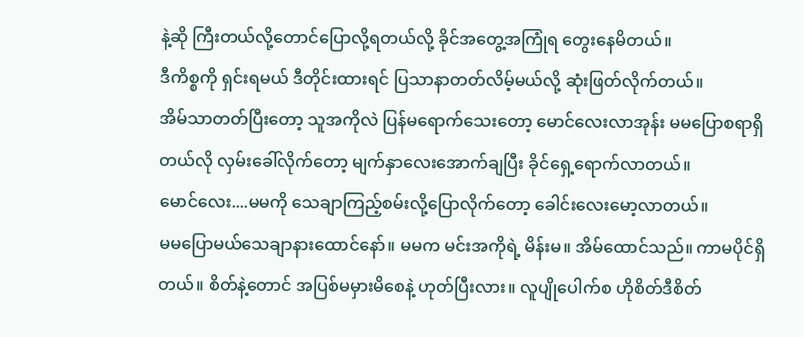နဲ့ဆို ကြီးတယ်လို့တောင်ပြောလို့ရတယ်လို့ ခိုင်အတွေ့အကြုံရ တွေးနေမိတယ်။
ဒီကိစ္စကို ရှင်းရမယ် ဒီတိုင်းထားရင် ပြသာနာတတ်လိမ့်မယ်လို့ ဆုံးဖြတ်လိုက်တယ်။
အိမ်သာတတ်ပြီးတော့ သူအကိုလဲ ပြန်မရောက်သေးတော့ မောင်လေးလာအုန်း မမပြောစရာရှိတယ်လို လှမ်းခေါ်လိုက်တော့ မျက်နှာလေးအောက်ချပြီး ခိုင်ရှေ့ရောက်လာတယ်။
မောင်လေး....မမကို သေချာကြည့်စမ်းလို့ပြောလိုက်တော့ ခေါင်းလေးမော့လာတယ်။
မမပြောမယ်သေချာနားထောင်နော်။ မမက မင်းအကိုရဲ့ မိန်းမ။ အိမ်ထောင်သည်။ ကာမပိုင်ရှိတယ်။ စိတ်နဲ့တောင် အပြစ်မမှားမိစေနဲ့ ဟုတ်ပြီးလား။ လူပျိုပေါက်စ ဟိုစိတ်ဒီစိတ်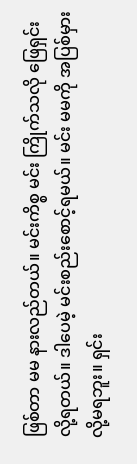ဖြစ်တာ မမ နားလည်တယ်။ မင်းကိစ္စ မင်း ကြိုက်သလို ဖြေရှင်းလို့ရတယ်။ ဒါပေမဲ့ မင်းစည်းစောင့်ရမယ်။ မင်း မမကို အပြစ်မှားလို့မရဘူး။ ရှင်း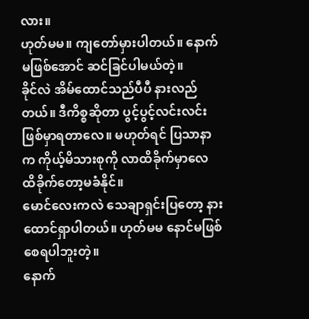လား။
ဟုတ်မမ။ ကျတော်မှားပါတယ်။ နောက်မဖြစ်အောင် ဆင်ခြင်ပါမယ်တဲ့။
ခိုင်လဲ အိမ်ထောင်သည်ပီပီ နားလည်တယ်။ ဒီကိစ္စဆိုတာ ပွင့်ပွင့်လင်းလင်းဖြစ်မှာရတာလေ။ မဟုတ်ရင် ပြသာနာက ကိုယ့်မိသားစုကို လာထိခိုက်မှာလေ ထိခိုက်တော့မခံနိုင်။
မောင်လေးကလဲ သေချာရှင်းပြတော့ နားထောင်ရှာပါတယ်။ ဟုတ်မမ နောင်မဖြစ်စေရပါဘူးတဲ့။
နောက်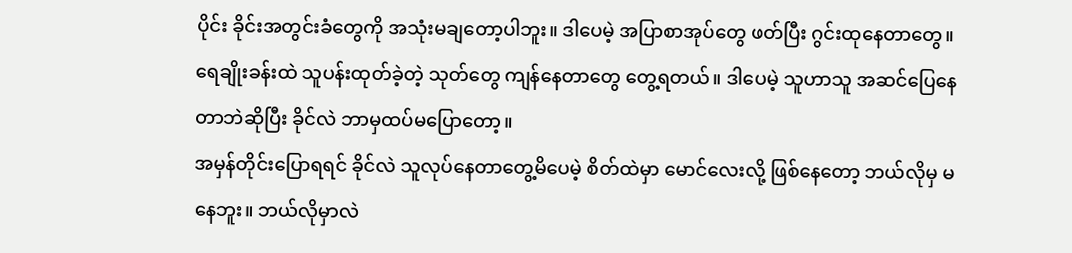ပိုင်း ခိုင်းအတွင်းခံတွေကို အသုံးမချတော့ပါဘူး။ ဒါပေမဲ့ အပြာစာအုပ်တွေ ဖတ်ပြီး ဂွင်းထုနေတာတွေ။ ရေချိုးခန်းထဲ သူပန်းထုတ်ခဲ့တဲ့ သုတ်တွေ ကျန်နေတာတွေ တွေ့ရတယ်။ ဒါပေမဲ့ သူဟာသူ အဆင်ပြေနေတာဘဲဆိုပြီး ခိုင်လဲ ဘာမှထပ်မပြောတော့။
အမှန်တိုင်းပြောရရင် ခိုင်လဲ သူလုပ်နေတာတွေ့မိပေမဲ့ စိတ်ထဲမှာ မောင်လေးလို့ ဖြစ်နေတော့ ဘယ်လိုမှ မနေဘူး။ ဘယ်လိုမှာလဲ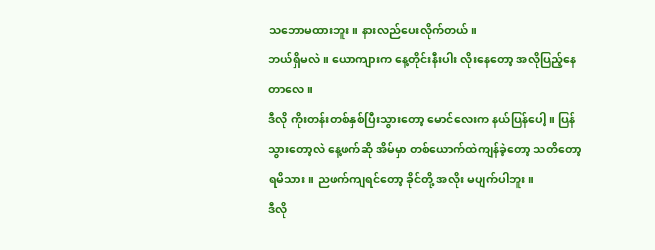သဘောမထားဘူး။ နားလည်ပေးလိုက်တယ်။
ဘယ်ရှိမလဲ။ ယောကျားက နေ့တိုင်းနီးပါး လိုးနေတော့ အလိုပြည့်နေတာလေ။
ဒီလို ကိုးတန်းတစ်နှစ်ပြီးသွားတော့ မောင်လေးက နယ်ပြန်ပေါ့။ ပြန်သွားတော့လဲ နေ့ဖက်ဆို အိမ်မှာ တစ်ယောက်ထဲကျန်ခဲ့တော့ သတိတော့ရမိသား။ ညဖက်ကျရင်တော့ ခိုင်တို့ အလိုး မပျက်ပါဘူး။
ဒီလို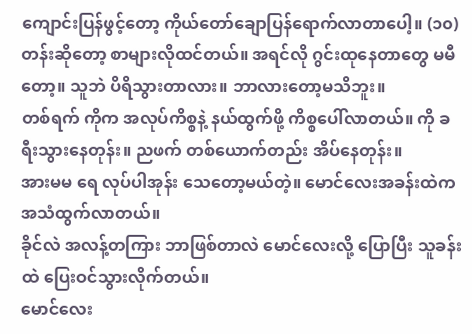ကျောင်းပြန်ဖွင့်တော့ ကိုယ်တော်ချောပြန်ရောက်လာတာပေါ့။ (၁၀) တန်းဆိုတော့ စာများလိုထင်တယ်။ အရင်လို ဂွင်းထုနေတာတွေ မမီတော့။ သူဘဲ ပိရိသွားတာလား။ ဘာလားတော့မသိဘူး။
တစ်ရက် ကိုက အလုပ်ကိစ္စနဲ့ နယ်ထွက်ဖို့ ကိစ္စပေါ်လာတယ်။ ကို ခရီးသွားနေတုန်း။ ညဖက် တစ်ယောက်တည်း အိပ်နေတုန်း။
အားမမ ရေ လုပ်ပါအုန်း သေတော့မယ်တဲ့။ မောင်လေးအခန်းထဲက အသံထွက်လာတယ်။
ခိုင်လဲ အလန့်တကြား ဘာဖြစ်တာလဲ မောင်လေးလို့ ပြောပြီး သူခန်းထဲ ပြေးဝင်သွားလိုက်တယ်။
မောင်လေး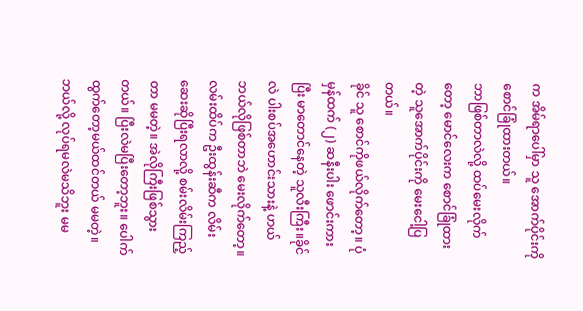က အိမ်ရာပေါ်မှာ သူ အောက်ပိုင်းကို စောင်ခြုံထားတယ်။
ဘာဖြစ်တာလဲလို့ ထပ်မေးလိုက်တော့ မောင်လေးက စောင်ခြုံထားတဲ့ သူအောက်ပိုင်းကို မေးငေါ့ပြတယ်။
ခိုင် သူ စောင်ကိုဖယ်လိုက်တော့။ ပုံမှန်ထက် (၂) ဆနီးပါး ဖောင်းကားပြီး မာတောင်နေတဲ့ သူလီးကြီး။ခိုင်လဲ ပါးစပ်အဟောင်းသားနဲ့ ဟယ် ဘယ်လိုဖြစ်တာဘဲ မေးလိုက်တော့။
လမ်းထိပ်က ဦးထွန်းဆီက လိမ်းဆေးဆိုပြီးရလာလို့ စမ်းလိမ်းကြည့်တာ မမတဲ့။ အဲလိုကြီးဖြစ်သွားတယ်။ ပြီးလဲမပြီးတော့ဘူး။ ပေါက်ထွက်တော့မယ်ထင်တယ် မမတဲ့။ ဘယ်လို့ လုပ်ရမလဲမသိဘူး မမ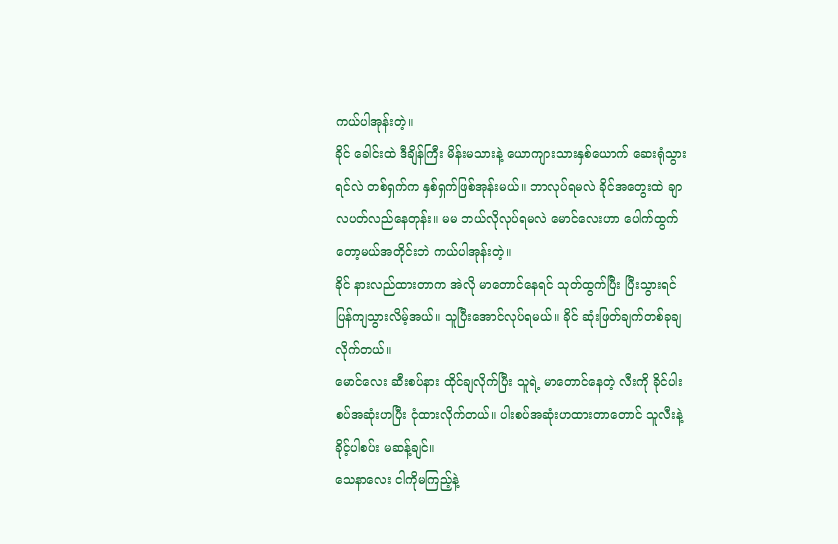ကယ်ပါအုန်းတဲ့။
ခိုင် ခေါင်းထဲ ဒီချိန်ကြီး မိန်းမသားနဲ့ ယောကျားသားနှစ်ယောက် ဆေးရုံသွားရင်လဲ တစ်ရှက်က နှစ်ရှက်ဖြစ်အုန်းမယ်။ ဘာလုပ်ရမလဲ ခိုင်အတွေးထဲ ချာလပတ်လည်နေတုန်း။ မမ ဘယ်လိုလုပ်ရမလဲ မောင်လေးဟာ ပေါက်ထွက်တော့မယ်အတိုင်းဘဲ ကယ်ပါအုန်းတဲ့။
ခိုင် နားလည်ထားတာက အဲလို မာတောင်နေရင် သုတ်ထွက်ပြီး ပြီးသွားရင် ပြန်ကျသွားလိမ့်အယ်။ သူပြီးအောင်လုပ်ရမယ်။ ခိုင် ဆုံးဖြတ်ချက်တစ်ခုချလိုက်တယ်။
မောင်လေး ဆီးစပ်နား ထိုင်ချလိုက်ပြီး သူရဲ့ မာတောင်နေတဲ့ လီးကို ခိုင်ပါးစပ်အဆုံးဟပြီး ငုံထားလိုက်တယ်။ ပါးစပ်အဆုံးဟထားတာတောင် သူလီးနဲ့ ခိုင့်ပါစပ်း မဆန့်ချင်။
သေနာလေး ငါကိုမကြည့်နဲ့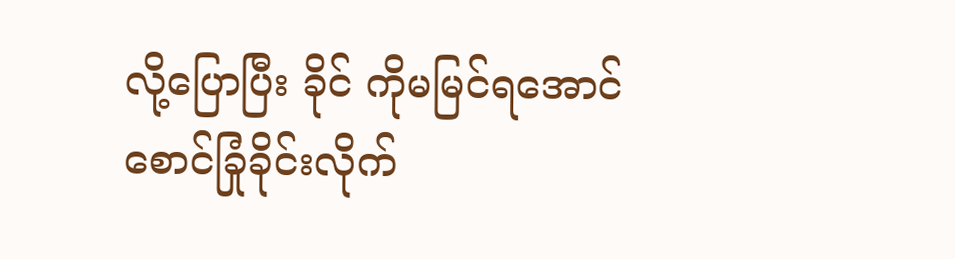လို့ပြောပြီး ခိုင် ကိုမမြင်ရအောင် စောင်ခြုံခိုင်းလိုက်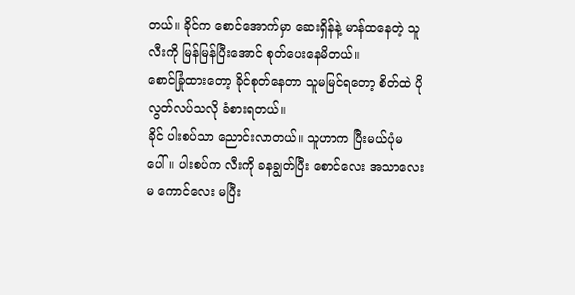တယ်။ ခိုင်က စောင်အောက်မှာ ဆေးရှိန်နဲ့ မာန်ထနေတဲ့ သူလီးကို မြန်မြန်ပြီးအောင် စုတ်ပေးနေမိတယ်။
စောင်ခြုံထားတော့ ခိုင်စုတ်နေတာ သူမမြင်ရတော့ စိတ်ထဲ ပိုလွတ်လပ်သလို ခံစားရတယ်။
ခိုင် ပါးစပ်သာ ညောင်းလာတယ်။ သူဟာက ပြီးမယ်ပုံမပေါ်။ ပါးစပ်က လီးကို ခနချွတ်ပြီး စောင်လေး အသာလေးမ ကောင်လေး မပြီး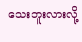သေးဘူးလားလို့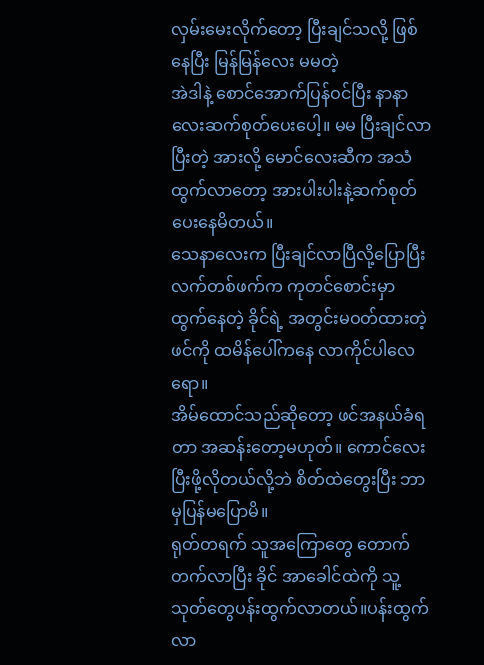လှမ်းမေးလိုက်တော့ ပြီးချင်သလို့ ဖြစ်နေပြီး မြန်မြန်လေး မမတဲ့
အဲဒါနဲ့ စောင်အောက်ပြန်ဝင်ပြီး နာနာလေးဆက်စုတ်ပေးပေါ့။ မမ ပြီးချင်လာပြီးတဲ့ အားလို့ မောင်လေးဆီက အသံထွက်လာတော့ အားပါးပါးနဲ့ဆက်စုတ်ပေးနေမိတယ်။
သေနာလေးက ပြီးချင်လာပြီလို့ပြောပြီး လက်တစ်ဖက်က ကုတင်စောင်းမှာ ထွက်နေတဲ့ ခိုင်ရဲ့ အတွင်းမဝတ်ထားတဲ့ဖင်ကို ထမိန်ပေါ်ကနေ လာကိုင်ပါလေရော။
အိမ်ထောင်သည်ဆိုတော့ ဖင်အနယ်ခံရတာ အဆန်းတော့မဟုတ်။ ကောင်လေးပြီးဖို့လိုတယ်လို့ဘဲ စိတ်ထဲတွေးပြီး ဘာမှပြန်မပြောမိ။
ရုတ်တရက် သူအကြောတွေ တောက်တက်လာပြီး ခိုင် အာခေါင်ထဲကို သူ့သုတ်တွေပန်းထွက်လာတယ်။ပန်းထွက်လာ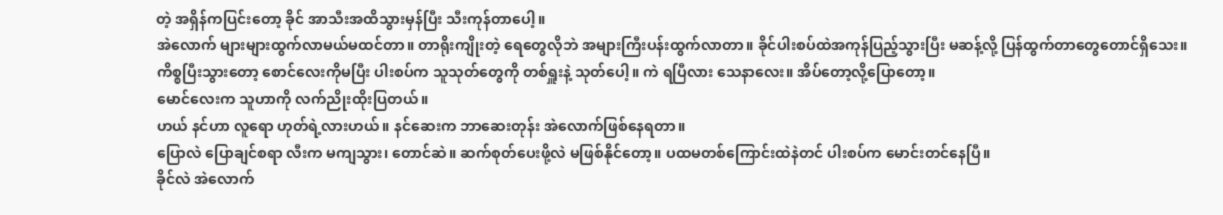တဲ့ အရှိန်ကပြင်းတော့ ခိုင် အာသီးအထိသွားမှန်ပြီး သီးကုန်တာပေါ့။
အဲလောက် များများထွက်လာမယ်မထင်တာ။ တာရိုးကျိုးတဲ့ ရေတွေလိုဘဲ အများကြီးပန်းထွက်လာတာ။ ခိုင်ပါးစပ်ထဲအကုန်ပြည့်သွားပြီး မဆန့်လို့ ပြန်ထွက်တာတွေတောင်ရှိသေး။
ကိစ္စပြီးသွားတော့ စောင်လေးကိုမပြီး ပါးစပ်က သူသုတ်တွေကို တစ်ရှူးနဲ့ သုတ်ပေါ့။ ကဲ ရပြီလား သေနာလေး။ အိပ်တော့လို့ပြောတော့။
မောင်လေးက သူဟာကို လက်ညိုးထိုးပြတယ်။
ဟယ် နင်ဟာ လူရော ဟုတ်ရဲ့လားဟယ်။ နင်ဆေးက ဘာဆေးတုန်း အဲလောက်ဖြစ်နေရတာ။
ပြောလဲ ပြောချင်စရာ လီးက မကျသွား၊ တောင်ဆဲ။ ဆက်စုတ်ပေးဖို့လဲ မဖြစ်နိုင်တော့။ ပထမတစ်ကြောင်းထဲနဲတင် ပါးစပ်က မောင်းတင်နေပြီ။
ခိုင်လဲ အဲလောက်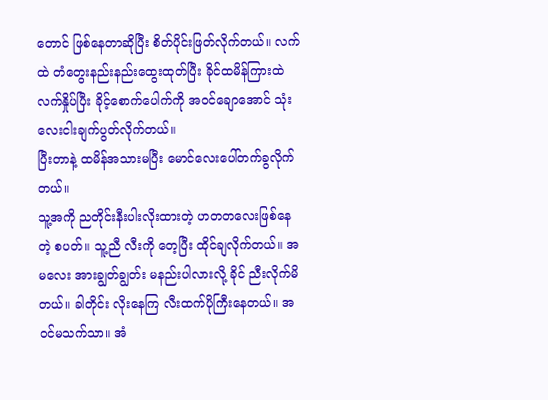တောင် ဖြစ်နေတာဆိုပြီး စိတ်ပိုင်းဖြတ်လိုက်တယ်။ လက်ထဲ တံတွေးနည်းနည်းထွေးထုတ်ပြီး ခိုင်ထမိန်ကြားထဲလက်နှိုပ်ပြီး ခိုင့်စောက်ပေါက်ကို အဝင်ချောအောင် သုံးလေးငါးချက်ပွတ်လိုက်တယ်။
ပြီးတာနဲ့ ထမိန်အသားမပြီး မောင်လေးပေါ်တက်ခွလိုက်တယ်။
သူ့အကို ညတိုင်းနီးပါးလိုးထားတဲ့ ဟတတလေးဖြစ်နေတဲ့ စပတ်။ သူ့ညီ လီးကို တေ့ပြီး ထိုင်ချလိုက်တယ်။ အမလေး အားချွတ်ချွတ်း မနည်းပါလားလို့ ခိုင် ညီးလိုက်မိတယ်။ ခါတိုင်း လိုးနေကြ လီးထက်ပိုကြီးနေတယ်။ အဝင်မသက်သာ။ အံ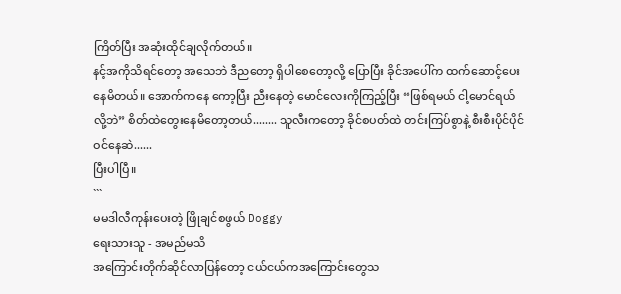ကြိတ်ပြီး အဆုံးထိုင်ချလိုက်တယ်။
နင့်အကိုသိရင်တော့ အသေဘဲ ဒီညတော့ ရှိပါစေတော့လို့ ပြောပြီး ခိုင်အပေါ်က ထက်ဆောင့်ပေးနေမိတယ်။ အောက်ကနေ ကော့ပြီး ညီးနေတဲ့ မောင်လေးကိုကြည့်ပြီး “ဖြစ်ရမယ် ငါ့မောင်ရယ်လို့ဘဲ” စိတ်ထဲတွေးနေမိတော့တယ်........ သူလီးကတော့ ခိုင်စပတ်ထဲ တင်းကြပ်စွာနဲ့ စီးစီးပိုင်ပိုင်ဝင်နေဆဲ......
ပြီးပါပြီ။
```
မမဒါလီကုန်းပေးတဲ့ ဖြိုချင်စဖွယ် Doggy
ရေးသားသူ - အမည်မသိ
အကြောင်းတိုက်ဆိုင်လာပြန်တော့ ငယ်ငယ်ကအကြောင်းတွေသ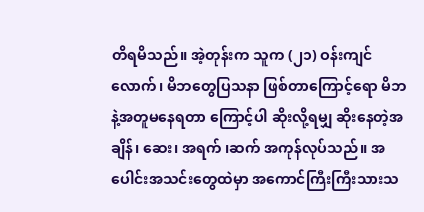တိရမိသည်။ အဲ့တုန်းက သူက (၂၁) ဝန်းကျင်လောက်၊ မိဘတွေပြသနာ ဖြစ်တာကြောင့်ရော မိဘနဲ့အတူမနေရတာ ကြောင့်ပါ ဆိုးလို့ရမျှ ဆိုးနေတဲ့အချိန်၊ ဆေး၊ အရက် ၊ဆက် အကုန်လုပ်သည်။ အပေါင်းအသင်းတွေထဲမှာ အကောင်ကြီးကြီးသားသ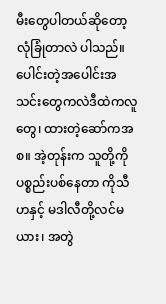မီးတွေပါတယ်ဆိုတော့ လုံခြုံတာလဲ ပါသည်။ ပေါင်းတဲ့အပေါင်းအသင်းတွေကလဲဒီထဲကလူတွေ၊ ထားတဲ့ဆော်ကအစ။ အဲ့တုန်းက သူတို့ကိုပစ္စည်းပစ်နေတာ ကိုသီဟနှင့် မဒါလီတို့လင်မယား၊ အတွဲ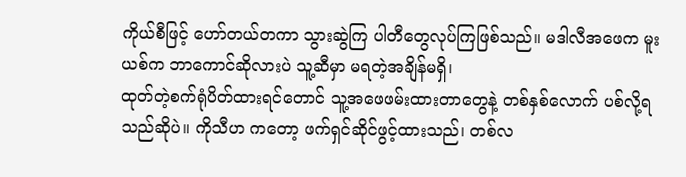ကိုယ်စီဖြင့် ဟော်တယ်တကာ သွားဆွဲကြ ပါတီတွေလုပ်ကြဖြစ်သည်။ မဒါလီအဖေက မူးယစ်က ဘာကောင်ဆိုလားပဲ သူ့ဆီမှာ မရတဲ့အချိန်မရှိ၊
ထုတ်တဲ့စက်ရုံပိတ်ထားရင်တောင် သူ့အဖေဖမ်းထားတာတွေနဲ့ တစ်နှစ်လောက် ပစ်လို့ရသည်ဆိုပဲ။ ကိုသီဟ ကတော့ ဖက်ရှင်ဆိုင်ဖွင့်ထားသည်၊ တစ်လ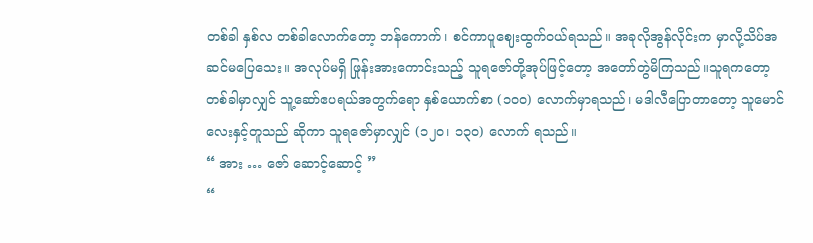တစ်ခါ နှစ်လ တစ်ခါလောက်တော့ ဘန်ကောက်၊ စင်ကာပူဈေးထွက်ဝယ်ရသည်။ အခုလိုအွန်လိုင်းက မှာလို့သိပ်အဆင်မပြေသေး။ အလုပ်မရှိ ဖြုန်းအားကောင်းသည့် သူရဇော်တို့အုပ်ဖြင့်တော့ အတော်တွဲမိကြသည်။သူရကတော့ တစ်ခါမှာလျှင် သူ့ဆော်ဧပရယ်အတွက်ရော နှစ်ယောက်စာ (၁၀၀) လောက်မှာရသည်၊ မဒါလီပြောတာတော့ သူမောင်လေးနှင့်တူသည် ဆိုကာ သူရဇော်မှာလျှင် (၁၂၀၊ ၁၃၀) လောက် ရသည်။
“ အား … ဇော် ဆောင့်ဆောင့် ”
“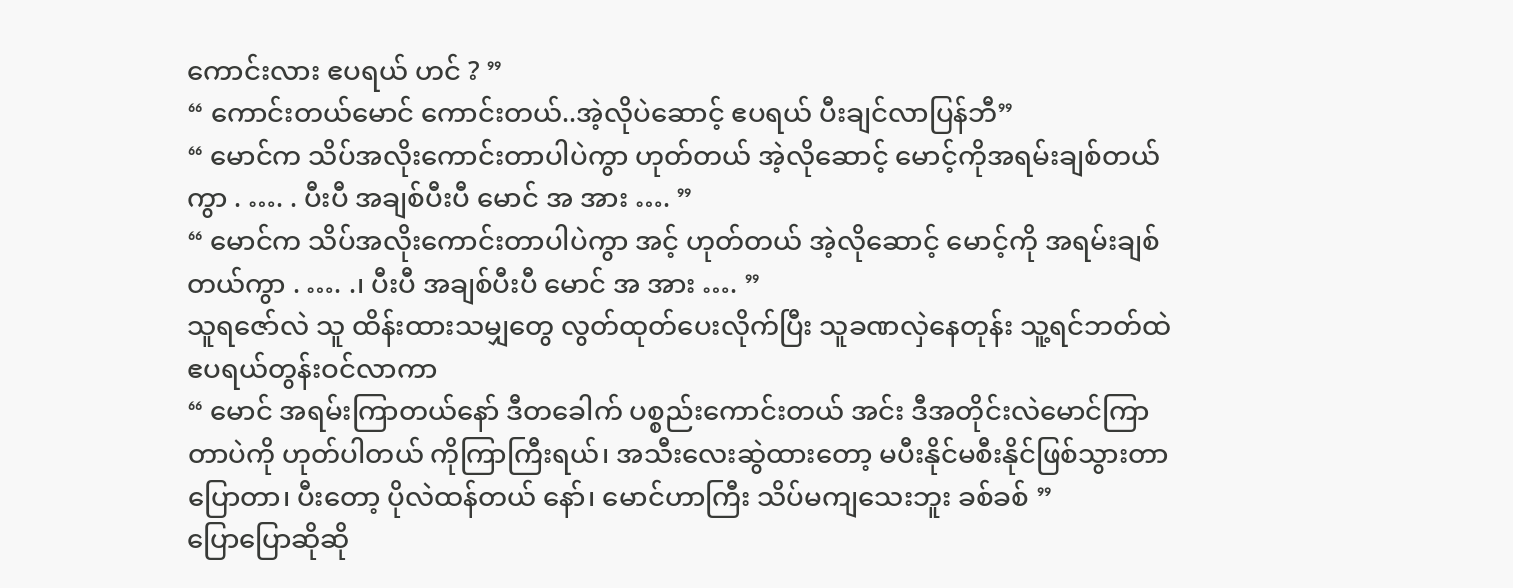ကောင်းလား ဧပရယ် ဟင် ? ”
“ ကောင်းတယ်မောင် ကောင်းတယ်..အဲ့လိုပဲဆောင့် ဧပရယ် ပီးချင်လာပြန်ဘီ”
“ မောင်က သိပ်အလိုးကောင်းတာပါပဲကွာ ဟုတ်တယ် အဲ့လိုဆောင့် မောင့်ကိုအရမ်းချစ်တယ်ကွာ . …. . ပီးပီ အချစ်ပီးပီ မောင် အ အား …. ”
“ မောင်က သိပ်အလိုးကောင်းတာပါပဲကွာ အင့် ဟုတ်တယ် အဲ့လိုဆောင့် မောင့်ကို အရမ်းချစ်တယ်ကွာ . …. .၊ ပီးပီ အချစ်ပီးပီ မောင် အ အား …. ”
သူရဇော်လဲ သူ ထိန်းထားသမျှတွေ လွတ်ထုတ်ပေးလိုက်ပြီး သူခဏလှဲနေတုန်း သူ့ရင်ဘတ်ထဲ ဧပရယ်တွန်းဝင်လာကာ
“ မောင် အရမ်းကြာတယ်နော် ဒီတခေါက် ပစ္စည်းကောင်းတယ် အင်း ဒီအတိုင်းလဲမောင်ကြာတာပဲကို ဟုတ်ပါတယ် ကိုကြာကြီးရယ်၊ အသီးလေးဆွဲထားတော့ မပီးနိုင်မစီးနိုင်ဖြစ်သွားတာပြောတာ၊ ပီးတော့ ပိုလဲထန်တယ် နော်၊ မောင်ဟာကြီး သိပ်မကျသေးဘူး ခစ်ခစ် ”
ပြောပြောဆိုဆို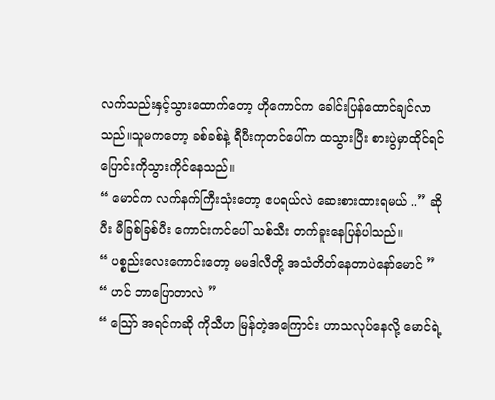လက်သည်းနှင့်သွားထောက်တော့ ဟိုကောင်က ခေါင်းပြန်ထောင်ချင်လာသည်။သူမကတော့ ခစ်ခစ်နဲ့ ရီပီးကုတင်ပေါ်က ထသွားပြီး စားပွဲမှာထိုင်ရင် ပြောင်းကိုသွားကိုင်နေသည်။
“ မောင်က လက်နက်ကြီးသုံးတော့ ဧပရယ်လဲ ဆေးစားထားရမယ် ..” ဆိုပီး မီခြစ်ခြစ်ပီး ကောင်းကင်ပေါ် သစ်သီး တက်ခူးနေပြန်ပါသည်။
“ ပစ္စည်းလေးကောင်းတော့ မမဒါလီတို့ အသံတိတ်နေတာပဲနော်မောင် ”
“ ဟင် ဘာပြောတာလဲ ”
“ သြော် အရင်ကဆို ကိုသီဟ မြန်တဲ့အကြောင်း ဟာသလုပ်နေလို့ မောင်ရဲ့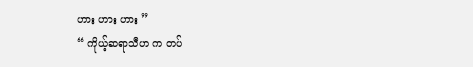ဟား ဟား ဟား ”
“ ကိုယ့်ဆရာသီဟ က တပ်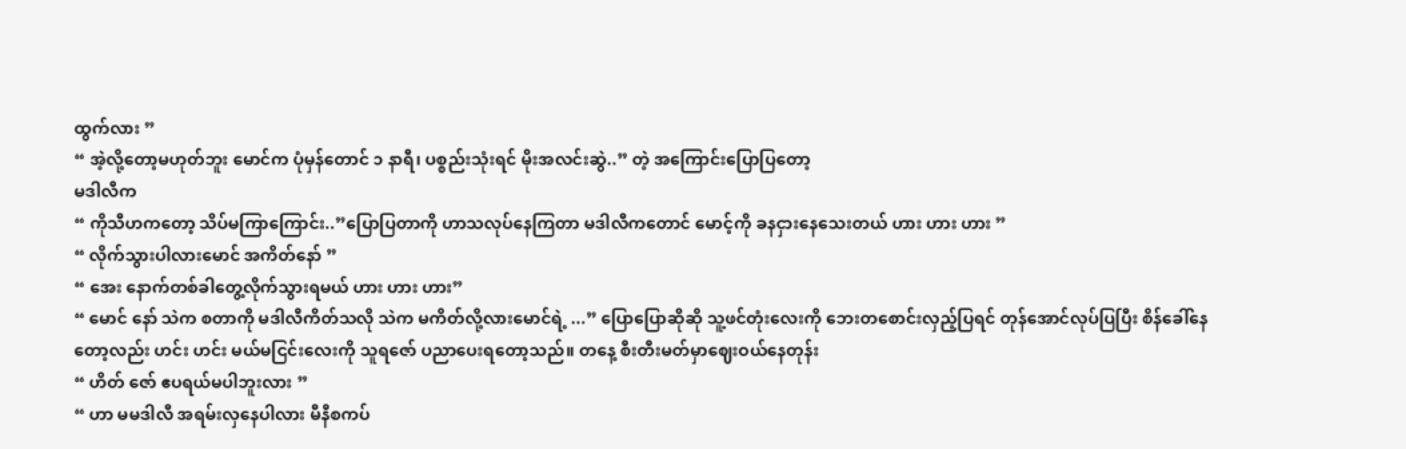ထွက်လား ”
“ အဲ့လို့တော့မဟုတ်ဘူး မောင်က ပုံမှန်တောင် ၁ နာရီ၊ ပစ္စည်းသုံးရင် မိုးအလင်းဆွဲ..” တဲ့ အကြောင်းပြောပြတော့
မဒါလီက
“ ကိုသီဟကတော့ သိပ်မကြာကြောင်း..”ပြောပြတာကို ဟာသလုပ်နေကြတာ မဒါလီကတောင် မောင့်ကို ခနငှားနေသေးတယ် ဟား ဟား ဟား ”
“ လိုက်သွားပါလားမောင် အကိတ်နော် ”
“ အေး နောက်တစ်ခါတွေ့လိုက်သွားရမယ် ဟား ဟား ဟား”
“ မောင် နော် သဲက စတာကို မဒါလီကိတ်သလို သဲက မကိတ်လို့လားမောင်ရဲ့ ...” ပြောပြောဆိုဆို သူ့ဖင်တုံးလေးကို ဘေးတစောင်းလှည့်ပြရင် တုန်အောင်လုပ်ပြပြီး စိန်ခေါ်နေတော့လည်း ဟင်း ဟင်း မယ်မငြင်းလေးကို သူရဇော် ပညာပေးရတော့သည်။ တနေ့ စီးတီးမတ်မှာဈေးဝယ်နေတုန်း
“ ဟိတ် ဇော် ဧပရယ်မပါဘူးလား ”
“ ဟာ မမဒါလီ အရမ်းလှနေပါလား မီနီစကပ်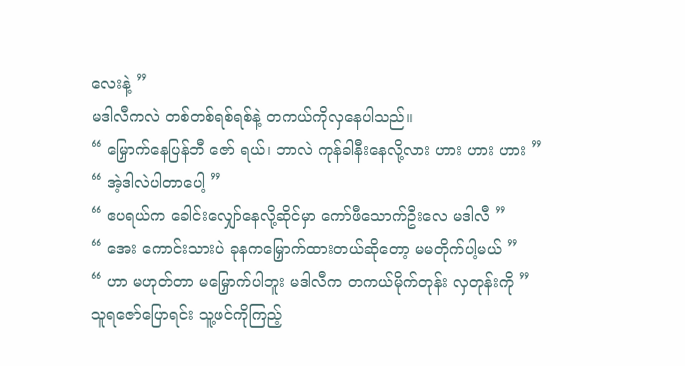လေးနဲ့ ”
မဒါလီကလဲ တစ်တစ်ရစ်ရစ်နဲ့ တကယ်ကိုလှနေပါသည်။
“ မြှောက်နေပြန်ဘီ ဇော် ရယ်၊ ဘာလဲ ကုန်ခါနီးနေလို့လား ဟား ဟား ဟား ”
“ အဲ့ဒါလဲပါတာပေါ့ ”
“ ဧပရယ်က ခေါင်းလျှော်နေလို့ဆိုင်မှာ ကော်ဖီသောက်ဦးလေ မဒါလီ ”
“ အေး ကောင်းသားပဲ ခုနကမြှောက်ထားတယ်ဆိုတော့ မမတိုက်ပါ့မယ် ”
“ ဟာ မဟုတ်တာ မမြှောက်ပါဘူး မဒါလီက တကယ်မိုက်တုန်း လှတုန်းကို ”
သူရဇော်ပြောရင်း သူ့ဖင်ကိုကြည့်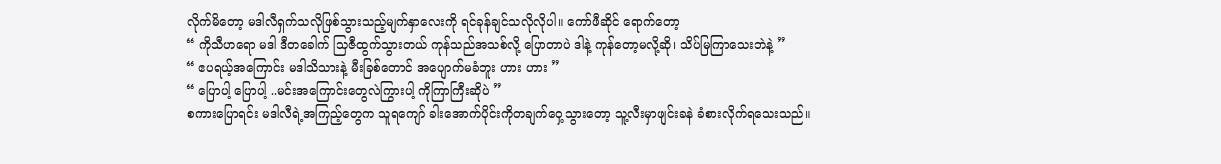လိုက်မိတော့ မဒါလီရှက်သလိုဖြစ်သွားသည့်မျက်နှာလေးကို ရင်ခုန်ချင်သလိုလိုပါ။ ကော်ဖီဆိုင် ရောက်တော့
“ ကိုသီဟရော မဒါ ဒီတခေါက် သြဇီထွက်သွားတယ် ကုန်သည်အသစ်လို့ ပြောတာပဲ ဒါနဲ့ ကုန်တော့မလို့ဆို၊ သိပ်မြကြာသေးဘဲနဲ့ ”
“ ဧပရယ့်အကြောင်း မဒါသိသားနဲ့ မီးခြစ်တောင် အပျောက်မခံဘူး ဟား ဟား ”
“ ပြောပါ့ ပြောပါ့ ..မင်းအကြောင်းတွေလဲကြွားပါ့ ကိုကြာကြီးဆိုပဲ ”
စကားပြောရင်း မဒါလီရဲ့အကြည့်တွေက သူရကျော် ခါးအောက်ပိုင်းကိုတချက်ဝှေ့သွားတော့ သူ့လီးမှာဖျင်းခနဲ ခံစားလိုက်ရသေးသည်။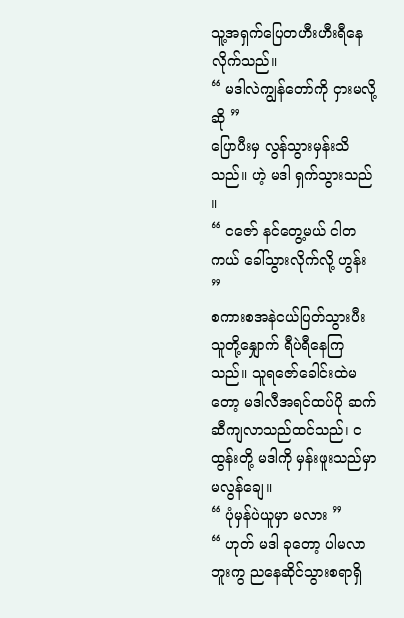သူ့အရှက်ပြေတဟီးဟီးရီနေလိုက်သည်။
“ မဒါလဲကျွန်တော်ကို ငှားမလို့ဆို ”
ပြောပီးမှ လွန်သွားမှန်းသိသည်။ ဟဲ့ မဒါ ရှက်သွားသည် ။
“ ငဇော် နင်တွေ့မယ် ငါတကယ် ခေါ်သွားလိုက်လို့ ဟွန်း ”
စကားစအနဲငယ်ပြတ်သွားပီး သူတို့နျှောက် ရီပဲရီနေကြသည်။ သူရဇော်ခေါင်းထဲမတော့ မဒါလီအရင်ထပ်ပို ဆက်ဆီကျလာသည်ထင်သည်၊ ငထွန်းတို့ မဒါကို မှန်းဖူးသည်မှာမလွန်ချေ။
“ ပုံမှန်ပဲယူမှာ မလား ”
“ ဟုတ် မဒါ ခုတော့ ပါမလာဘူးကွ ညနေဆိုင်သွားစရာရှိ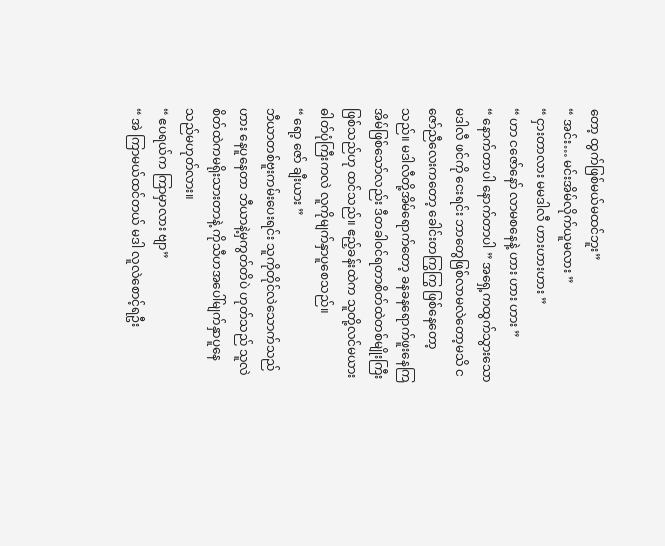တော့ ထွက်ဖြစ်မယ်မထင်ဘူး”
“ အင်း… မင်းအိမ်လိုက်ယူမလား ”
“ ငှားတာလား မမဒါလီ ဟားဟားဟား ”
“ ဟာ ငဇော်နော် လာမစနေနဲ့ ဟား ဟား ဟား ”
“ နောက်တာပါ နောက်တာပါ ” အရှေ့ကထွက်သွားသော မဒါလီ ဖင်ကို ငေးရင်း ဘာတွေဖြစ်လာမလဲတော့မသိ ငဇော်ညီလေးကတော့ ခေါင်းတကြွကြွ ဖြစ်နေတော့သည်။ မဒါလီတို့အိမ်ရောက်တော့ ခနခနရောက်ဖူးနေကြအိမ်ဖြစ်သော်လည်း ဒီတခါဝင်ရတာစိတ်ထဲတစ်မျိုးကြီးဖြစ်သည်ဟု ထင်သည်။ ဧည့်ခန်းထဲက သူတို့လင်မယား ဓါတ်ပုံကြီးကလဲ လူကိုမျက်နှာပူစေသည်။
“ ရော့ ဇော် ချီးယား ”
ဘီယာတစ်ဗူးကမ်းပေးရင်း သူကိုတိုင်လဲသောက်သည် ဟား နေပူနေတာ ဘီယာနဲ့မှကွတ်တိပဲ ဟုတ်သည် သူလဲ စိတ်ထဲကမရိုးသားတာနဲ့ ကိုသီဟအပေါ်မျက်နှာပူနေသည်မဟုတ်လား။
“ ဧပရယ်က ကြာမှာလား ဗျာ”
“ အဲ ကြာမယ်ထင်တယ် မဒါ လူလဲစောင့်ရဦး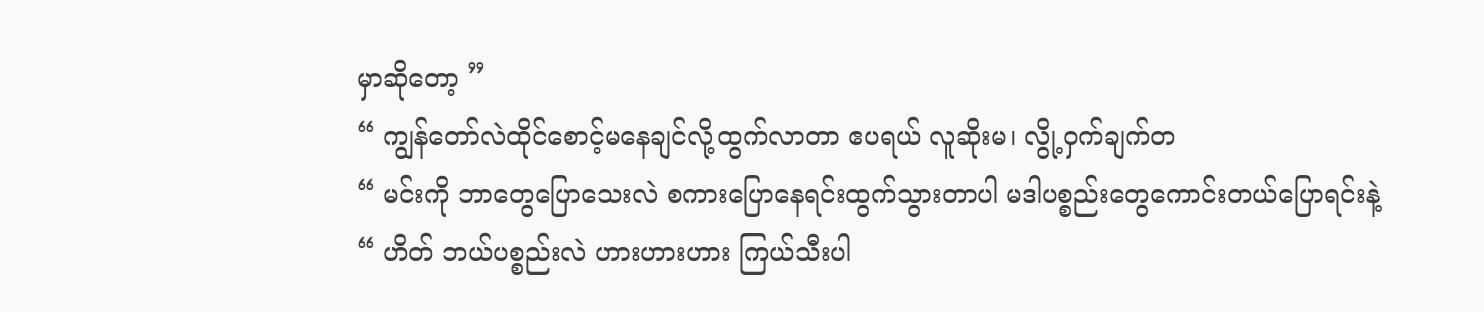မှာဆိုတော့ ”
“ ကျွန်တော်လဲထိုင်စောင့်မနေချင်လို့ထွက်လာတာ ဧပရယ် လူဆိုးမ၊ လွို့ဝှက်ချက်တ
“ မင်းကို ဘာတွေပြောသေးလဲ စကားပြောနေရင်းထွက်သွားတာပါ မဒါပစ္စည်းတွေကောင်းတယ်ပြောရင်းနဲ့
“ ဟိတ် ဘယ်ပစ္စည်းလဲ ဟားဟားဟား ကြယ်သီးပါ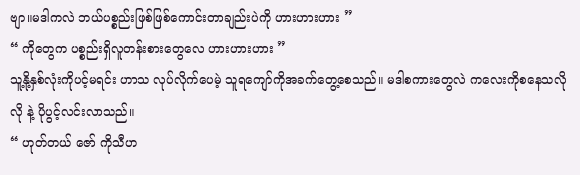ဗျာ။မဒါကလဲ ဘယ်ပစ္စည်းဖြစ်ဖြစ်ကောင်းတာချည်းပဲကို ဟားဟားဟား ”
“ ကိုတွေက ပစ္စည်းရှိလူတန်းစားတွေလေ ဟားဟားဟား ”
သူ့နို့နှစ်လုံးကိုပင့်မရင်း ဟာသ လုပ်လိုက်ပေမဲ့ သူရကျော်ကိုအခက်တွေ့စေသည်။ မဒါစကားတွေလဲ ကလေးကိုစနေသလိုလို နဲ့ ပိုပွင့်လင်းလာသည်။
“ ဟုတ်တယ် ဇော် ကိုသီဟ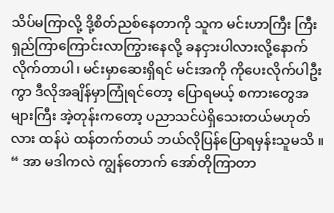သိပ်မကြာလို့ ဒို့စိတ်ညစ်နေတာကို သူက မင်းဟာကြီး ကြီးရှည်ကြာကြောင်းလာကြွားနေလို့ ခနငှားပါလားလို့နောက်လိုက်တာပါ၊ မင်းမှာဆေးရှိရင် မင်းအကို ကိုပေးလိုက်ပါဦးကွာ ဒီလိုအချိန်မှာကြုံရင်တော့ ပြောရမယ့် စကားတွေအများကြီး အဲ့တုန်းကတော့ ပညာသင်ပဲရှိသေးတယ်မဟုတ်လား ထန်ပဲ ထန်တက်တယ် ဘယ်လိုပြန်ပြောရမှန်းသူမသိ ။
“ အာ မဒါကလဲ ကျွန်တောက် အော်တိုကြာတာ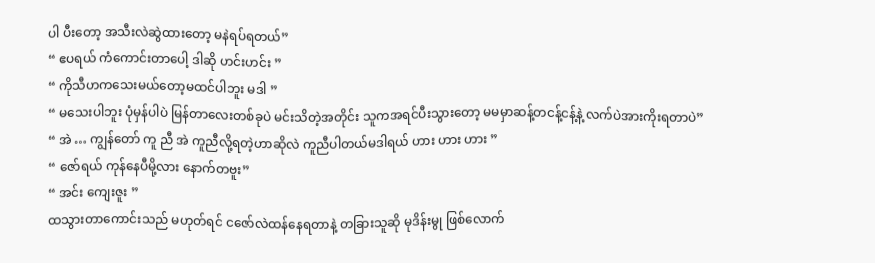ပါ ပီးတော့ အသီးလဲဆွဲထားတော့ မနဲရပ်ရတယ်”
“ ဧပရယ် ကံကောင်းတာပေါ့ ဒါဆို ဟင်းဟင်း ”
“ ကိုသီဟကသေးမယ်တော့မထင်ပါဘူး မဒါ ”
“ မသေးပါဘူး ပုံမှန်ပါပဲ မြန်တာလေးတစ်ခုပဲ မင်းသိတဲ့အတိုင်း သူကအရင်ပီးသွားတော့ မမမှာဆန့်တငန့်ငန့်နဲ့ လက်ပဲအားကိုးရတာပဲ”
“ အဲ … ကျွန်တော် ကူ ညီ အဲ ကူညီလို့ရတဲ့ဟာဆိုလဲ ကူညီပါတယ်မဒါရယ် ဟား ဟား ဟား ”
“ ဇော်ရယ် ကုန်နေပီမို့လား နောက်တဗူး”
“ အင်း ကျေးဇူး ”
ထသွားတာကောင်းသည် မဟုတ်ရင် ငဇော်လဲထန်နေရတာနဲ့ တခြားသူဆို မုဒိန်းမွု ဖြစ်လောက်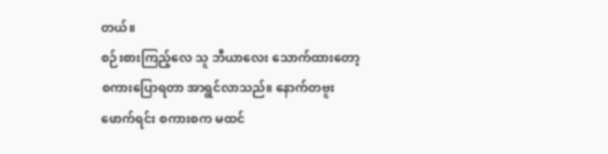တယ်။
စဉ်းစားကြည့်လေ သူ ဘီယာလေး သောက်ထားတော့ စကားပြောရတာ အာရွင်လာသည်။ နောက်တဗူးဖောက်ရင်း စကားစက မထင်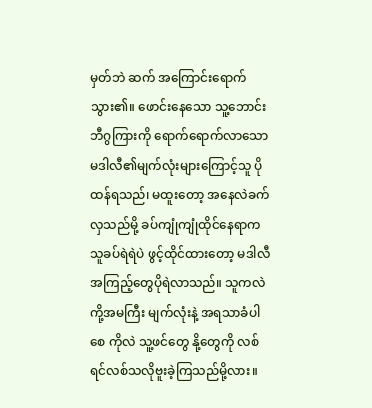မှတ်ဘဲ ဆက် အကြောင်းရောက်သွား၏။ ဖောင်းနေသော သူ့ဘောင်းဘီဂွကြားကို ရောက်ရောက်လာသော မဒါလီ၏မျက်လုံးများကြောင့်သူ ပိုထန်ရသည်၊ မထူးတော့ အနေလဲခက်လှသည်မို့ ခပ်ကျုံကျုံထိုင်နေရာက သူခပ်ရဲရဲပဲ ဖွင့်ထိုင်ထားတော့ မဒါလီအကြည့်တွေပိုရဲလာသည်။ သူကလဲ ကို့အမကြီး မျက်လုံးနဲ့ အရသာခံပါစေ ကိုလဲ သူ့ဖင်တွေ နို့တွေကို လစ်ရင်လစ်သလိုဗူးခဲ့ကြသည်မို့လား။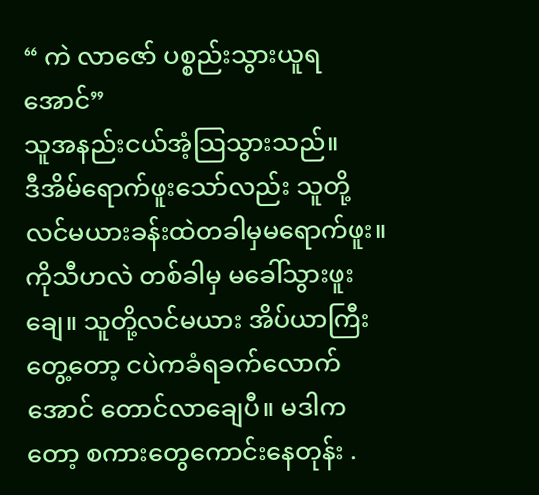“ ကဲ လာဇော် ပစ္စည်းသွားယူရအောင်”
သူအနည်းငယ်အံ့သြသွားသည်။
ဒီအိမ်ရောက်ဖူးသော်လည်း သူတို့လင်မယားခန်းထဲတခါမှမရောက်ဖူး။ ကိုသီဟလဲ တစ်ခါမှ မခေါ်သွားဖူးချေ။ သူတို့လင်မယား အိပ်ယာကြီးတွေ့တော့ ငပဲကခံရခက်လောက်အောင် တောင်လာချေပီ။ မဒါကတော့ စကားတွေကောင်းနေတုန်း .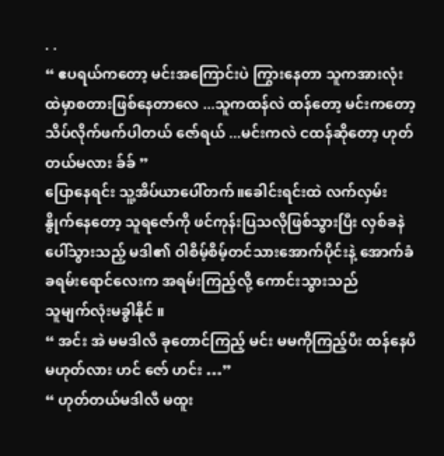. .
“ ဧပရယ်ကတော့ မင်းအကြောင်းပဲ ကြွားနေတာ သူကအားလုံးထဲမှာစတားဖြစ်နေတာလေ ...သူကထန်လဲ ထန်တော့ မင်းကတော့ သိပ်လိုက်ဖက်ပါတယ် ဇော်ရယ် ...မင်းကလဲ ငထန်ဆိုတော့ ဟုတ်တယ်မလား ခ်ခ် ”
ပြောနေရင်း သူ့အိပ်ယာပေါ်တက်။ခေါင်းရင်းထဲ လက်လှမ်း နွိုက်နေတော့ သူရဇော်ကို ဖင်ကုန်းပြသလိုဖြစ်သွားပြီး လှစ်ခနဲပေါ်သွားသည့် မဒါ၏ ဝါစိမ့်စိမ့်တင်သားအောက်ပိုင်းနဲ့ အောက်ခံ ခရမ်းရောင်လေးက အရမ်းကြည့်လို့ ကောင်းသွားသည်
သူမျက်လုံးမခွါနိုင် ။
“ အင်း အဲ မမဒါလီ ခုတောင်ကြည့် မင်း မမကိုကြည့်ပီး ထန်နေပီ မဟုတ်လား ဟင် ဇော် ဟင်း …”
“ ဟုတ်တယ်မဒါလီ မထူး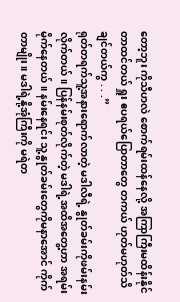တော့ဘူး ကိုသီဟလဲ စောက်ရမ်းထန်နေလို့ အကြာကြီးမထိန်းနိုင်တာထင်တယ် ရှူး ဧပရယ်ပြောတာတွေ တကယ် ဟုတ်မဟုတ်သိချင်တယ်ကွ . . .”
ရုတ်တရက်သူ့အနားရောက်လာတဲ့ မဒါလီရဲ့ နွုတ်ခမ်းကိုဖမ်းနမ်းလိုက်တယ်။ ပြန်နမ်းစုတ်လိုက်တဲ့ မဒါရဲ့အထိအတွေ့ဟာ အရမ်း မိုက်နေတယ်။ နမ်းနေရင်း သူ့နွုတ်ခမ်းတွေကိုမနာအောင် ကိုက်တာမျိုး။ မဒါရဲ့နို့အုံကြီးကို မရဲတ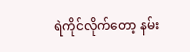ရဲကိုင်လိုက်တော့ နမ်း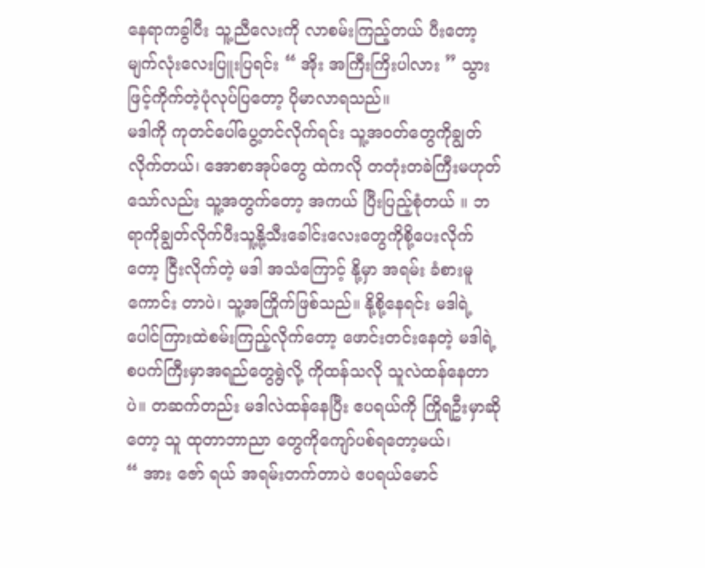နေရာကခွါပီး သူ့ညီလေးကို လာစမ်းကြည့်တယ် ပီးတော့ မျက်လုံးလေးပြူးပြရင်း “ အိုး အကြီးကြိးပါလား ” သွားဖြင့်ကိုက်တဲ့ပုံလုပ်ပြတော့ ပိုမာလာရသည်။
မဒါကို ကုတင်ပေါ်ပွေ့တင်လိုက်ရင်း သူ့အဝတ်တွေကိုချွတ်လိုက်တယ်၊ အောစာအုပ်တွေ ထဲကလို တတုံးတခဲကြီးမဟုတ်သော်လည်း သူ့အတွက်တော့ အကယ် ပြီးပြည့်စုံတယ် ။ ဘရာကိုချွတ်လိုက်ပီးသူ့နို့သီးခေါင်းလေးတွေကိုစို့ပေးလိုက်တော့ ငြီးလိုက်တဲ့ မဒါ အသံကြောင့် နို့မှာ အရမ်း ခံစားမူကောင်း တာပဲ၊ သူ့အကြိုက်ဖြစ်သည်။ နို့စို့နေရင်း မဒါရဲ့ ပေါင်ကြားထဲစမ်းကြည့်လိုက်တော့ ဖောင်းတင်းနေတဲ့ မဒါရဲ့ စပက်ကြီးမှာအရည်တွေရွဲလို့ ကိုထန်သလို သူလဲထန်နေတာပဲ။ တဆက်တည်း မဒါလဲထန်နေပြီး ဧပရယ်ကို ကြိုရဦးမှာဆိုတော့ သူ ထုတာဘာညာ တွေကိုကျော်ပစ်ရတော့မယ်၊
“ အား ဇော် ရယ် အရမ်းတက်တာပဲ ဧပရယ်မောင်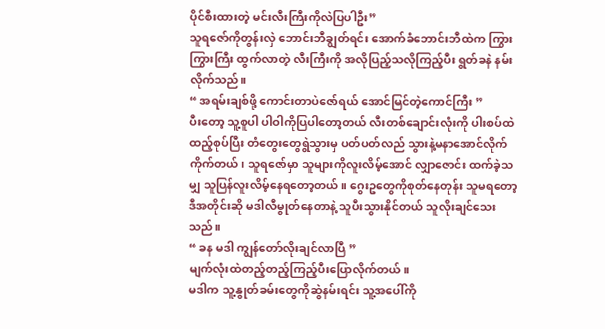ပိုင်စီးထားတဲ့ မင်းလီးကြီးကိုလဲပြပါဦး”
သူရဇော်ကိုတွန်းလှဲ ဘောင်းဘီချွတ်ရင်း အောက်ခံဘောင်းဘီထဲက ကြွားကြွားကြီး ထွက်လာတဲ့ လီးကြီးကို အလိုပြည့်သလိုကြည့်ပီး ရွတ်ခနဲ နမ်းလိုက်သည်။
“ အရမ်းချစ်ဖို့ ကောင်းတာပဲဇော်ရယ် အောင်မြင်တဲ့ကောင်ကြီး ”
ပီးတော့ သူ့စူပါ ပါဝါကိုပြပါတော့တယ် လီးတစ်ချောင်းလုံးကို ပါးစပ်ထဲထည့်စုပ်ပြီး တံတွေးတွေရွဲသွားမှ ပတ်ပတ်လည် သွားနဲ့မနာအောင်လိုက်ကိုက်တယ်၊ သူရဇော်မှာ သူများကိုလူးလိမ့်အောင် လျှာဇောင်း ထက်ခဲ့သမျှ သူပြန်လူးလိမ့်နေရတော့တယ်။ ဂွေးဥတွေကိုစုတ်နေတုန်း သူမရတော့ ဒီအတိုင်းဆို မဒါလီမွုတ်နေတာနဲ့ သူပီးသွားနိုင်တယ် သူလိုးချင်သေးသည်။
“ ခန မဒါ ကျွန်တော်လိုးချင်လာပြီ ”
မျက်လုံးထဲတည့်တည့်ကြည့်ပီးပြောလိုက်တယ်။
မဒါက သူ့နွုတ်ခမ်းတွေကိုဆွဲနမ်းရင်း သူ့အပေါ်ကို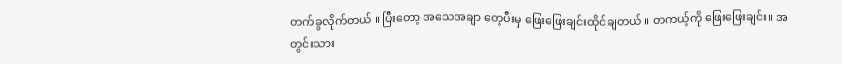တက်ခွလိုက်တယ် ။ ပြီးတော့ အသေအချာ တေ့ပီးမှ ဖြေးဖြေးချင်းထိုင်ချတယ် ။ တကယ့်ကို ဖြေးဖြေးချင်း။ အတွင်းသား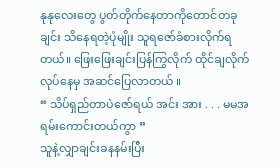နုနုလေးတွေ ပွတ်တိုက်နေတာကိုတောင်တခုချင်း သိနေရတဲ့ပုံမျိုး သူရဇော်ခံစားလိုက်ရတယ်။ ဖြေးဖြေးချင်းပြန်ကြွလိုက် ထိုင်ချလိုက်လုပ်နေမှ အဆင်ပြေလာတယ် ။
“ သိပ်ရှည်တာပဲဇော်ရယ် အင်း အား . . . မမအရမ်းကောင်းတယ်ကွာ ”
သူနဲ့လျှာချင်းခနနမ်းပြီး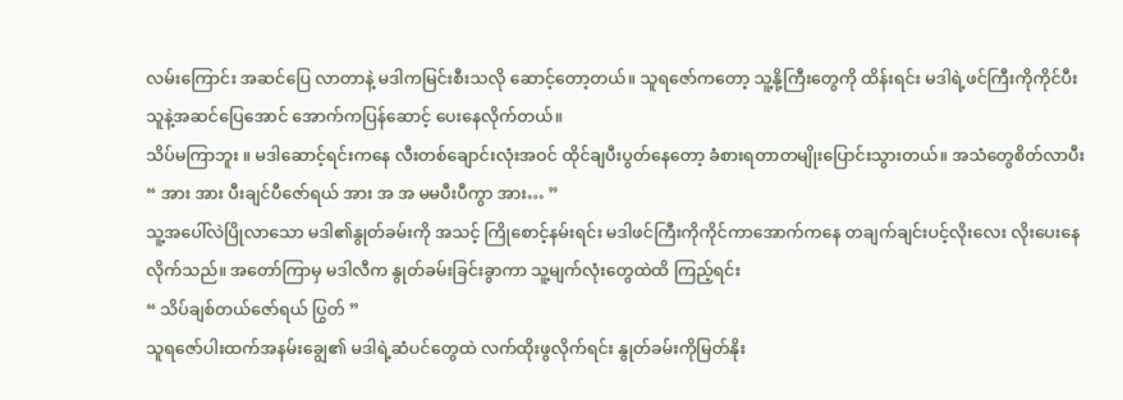လမ်းကြောင်း အဆင်ပြေ လာတာနဲ့ မဒါကမြင်းစီးသလို ဆောင့်တော့တယ်။ သူရဇော်ကတော့ သူ့နို့ကြီးတွေကို ထိန်းရင်း မဒါရဲ့ဖင်ကြီးကိုကိုင်ပီး သူနဲ့အဆင်ပြေအောင် အောက်ကပြန်ဆောင့် ပေးနေလိုက်တယ်။
သိပ်မကြာဘူး ။ မဒါဆောင့်ရင်းကနေ လီးတစ်ချောင်းလုံးအဝင် ထိုင်ချပီးပွတ်နေတော့ ခံစားရတာတမျိုးပြောင်းသွားတယ်။ အသံတွေစိတ်လာပီး
“ အား အား ပီးချင်ပီဇော်ရယ် အား အ အ မမပီးပီကွာ အား… ”
သူ့အပေါ်လဲပြိုလာသော မဒါ၏နွုတ်ခမ်းကို အသင့် ကြိုစောင့်နမ်းရင်း မဒါဖင်ကြီးကိုကိုင်ကာအောက်ကနေ တချက်ချင်းပင့်လိုးလေး လိုးပေးနေလိုက်သည်။ အတော်ကြာမှ မဒါလီက နွုတ်ခမ်းခြင်းခွာကာ သူ့မျက်လုံးတွေထဲထိ ကြည့်ရင်း
“ သိပ်ချစ်တယ်ဇော်ရယ် ပြွတ် ”
သူရဇော်ပါးထက်အနမ်းချွေ၏ မဒါရဲ့ဆံပင်တွေထဲ လက်ထိုးဖွလိုက်ရင်း နွုတ်ခမ်းကိုမြတ်နိုး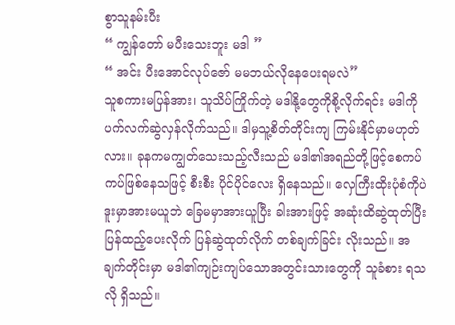စွာသူနမ်းပီး
“ ကျွန်တော် မပီးသေးဘူး မဒါ ”
“ အင်း ပီးအောင်လုပ်ဇော် မမဘယ်လိုနေပေးရမလဲ”
သူစကားမပြန်အား၊ သူသိပ်ကြိုက်တဲ့ မဒါနို့တွေကိုစို့လိုက်ရင်း မဒါကိုပက်လက်ဆွဲလှန်လိုက်သည်။ ဒါမှသူ့စိတ်တိုင်းကျ ကြမ်းနိုင်မှာမဟုတ်လား။ ခုနကမကျွတ်သေးသည့်လီးသည် မဒါ၏အရည်တို့ဖြင့်စေကပ်ကပ်ဖြစ်နေသဖြင့် စီးစီး ပိုင်ပိုင်လေး ရှိနေသည်။ လှေကြီးထိုးပုံစံကိုပဲ ဒူးမှာအားမယူဘဲ ခြေမမှာအားယူပြီး ခါးအားဖြင့် အဆုံးထိဆွဲထုတ်ပြီး ပြန်ထည့်ပေးလိုက် ပြန်ဆွဲထုတ်လိုက် တစ်ချက်ခြင်း လိုးသည်။ အချက်တိုင်းမှာ မဒါ၏ကျဉ်းကျပ်သောအတွင်းသားတွေကို သူခံစား ရသလို ရှိသည်။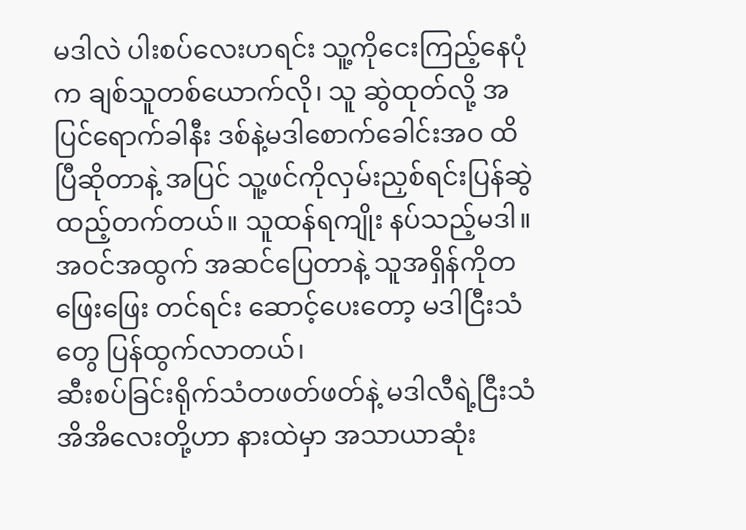မဒါလဲ ပါးစပ်လေးဟရင်း သူ့ကိုငေးကြည့်နေပုံက ချစ်သူတစ်ယောက်လို၊ သူ ဆွဲထုတ်လို့ အပြင်ရောက်ခါနီး ဒစ်နဲ့မဒါစောက်ခေါင်းအဝ ထိပြီဆိုတာနဲ့ အပြင် သူ့ဖင်ကိုလှမ်းညှစ်ရင်းပြန်ဆွဲထည့်တက်တယ်။ သူထန်ရကျိုး နပ်သည့်မဒါ။ အဝင်အထွက် အဆင်ပြေတာနဲ့ သူအရှိန်ကိုတဖြေးဖြေး တင်ရင်း ဆောင့်ပေးတော့ မဒါငြီးသံတွေ ပြန်ထွက်လာတယ်၊
ဆီးစပ်ခြင်းရိုက်သံတဖတ်ဖတ်နဲ့ မဒါလီရဲ့ငြီးသံ အိအိလေးတို့ဟာ နားထဲမှာ အသာယာဆုံး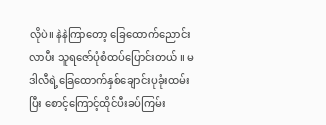လိုပဲ။ နဲနဲကြာတော့ ခြေထောက်ညောင်းလာပီး သူရဇော်ပုံစံထပ်ပြောင်းတယ် ။ မဒါလီရဲ့ခြေထောက်နှစ်ချောင်းပုခုံးထမ်းပြီး စောင့်ကြောင့်ထိုင်ပီးခပ်ကြမ်း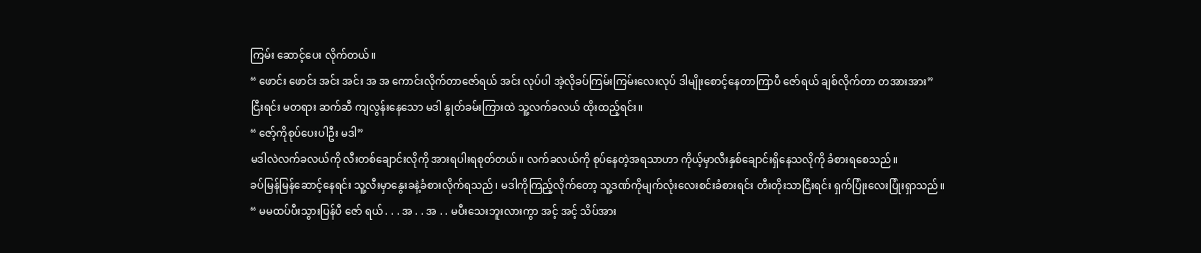ကြမ်း ဆောင့်ပေး လိုက်တယ်။
“ ဖောင်း ဖောင်း အင်း အင်း အ အ ကောင်းလိုက်တာဇော်ရယ် အင်း လုပ်ပါ အဲ့လိုခပ်ကြမ်းကြမ်းလေးလုပ် ဒါမျိုးစောင့်နေတာကြာပီ ဇော်ရယ် ချစ်လိုက်တာ တအားအား”
ငြီးရင်း မတရား ဆက်ဆီ ကျလွန်းနေသော မဒါ နွုတ်ခမ်းကြားထဲ သူ့လက်ခလယ် ထိုးထည့်ရင်း။
“ ဇော့်ကိုစုပ်ပေးပါဦး မဒါ”
မဒါလဲလက်ခလယ်ကို လီးတစ်ချောင်းလိုကို အားရပါးရစုတ်တယ်။ လက်ခလယ်ကို စုပ်နေတဲ့အရသာဟာ ကိုယ့်မှာလီးနှစ်ချောင်းရှိနေသလိုကို ခံစားရစေသည်။
ခပ်မြန်မြန်ဆောင့်နေရင်း သူ့လီးမှာနွေးခနဲ့ခံစားလိုက်ရသည်၊ မဒါကိုကြည့်လိုက်တော့ သူ့ဒဏ်ကိုမျက်လုံးလေးစင်းခံစားရင်း တီးတိုးသာငြီးရင်း ရှက်ပြုံးလေးပြုံးရှာသည်။
“ မမထပ်ပီးသွားပြန်ပီ ဇော် ရယ် . . . အ . . အ . . မပီးသေးဘူးလားကွာ အင့် အင့် သိပ်အား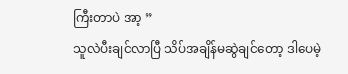ကြီးတာပဲ အာ့ ”
သူလဲပီးချင်လာပြီ သိပ်အချိန်မဆွဲချင်တော့ ဒါပေမဲ့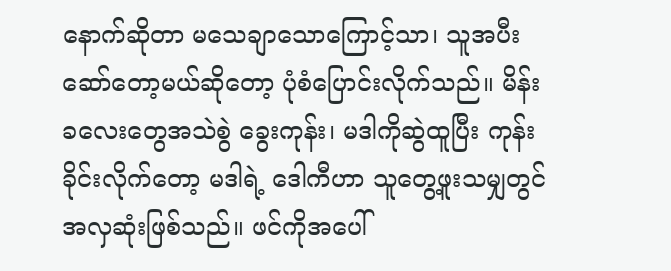နောက်ဆိုတာ မသေချာသောကြောင့်သာ၊ သူအပီးဆော်တော့မယ်ဆိုတော့ ပုံစံပြောင်းလိုက်သည်။ မိန်းခလေးတွေအသဲစွဲ ခွေးကုန်း၊ မဒါကိုဆွဲထူပြီး ကုန်းခိုင်းလိုက်တော့ မဒါရဲ့ ဒေါကီဟာ သူတွေ့ဖူးသမျှတွင်အလှဆုံးဖြစ်သည်။ ဖင်ကိုအပေါ်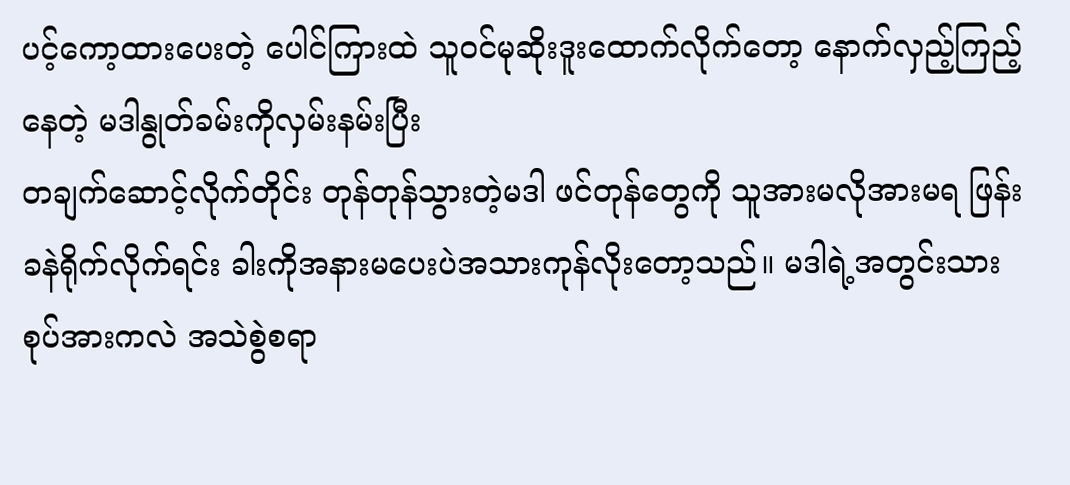ပင့်ကော့ထားပေးတဲ့ ပေါင်ကြားထဲ သူဝင်မုဆိုးဒူးထောက်လိုက်တော့ နောက်လှည့်ကြည့်နေတဲ့ မဒါနွုတ်ခမ်းကိုလှမ်းနမ်းပြီး
တချက်ဆောင့်လိုက်တိုင်း တုန်တုန်သွားတဲ့မဒါ ဖင်တုန်တွေကို သူအားမလိုအားမရ ဖြန်းခနဲရိုက်လိုက်ရင်း ခါးကိုအနားမပေးပဲအသားကုန်လိုးတော့သည်။ မဒါရဲ့အတွင်းသား စုပ်အားကလဲ အသဲစွဲစရာ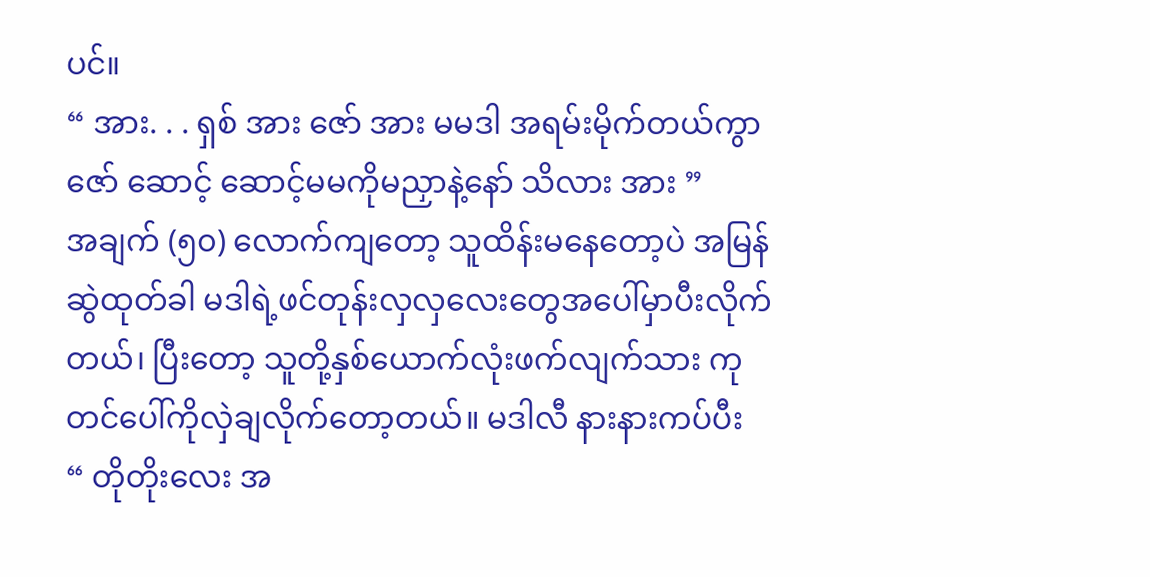ပင်။
“ အား. . . ရှစ် အား ဇော် အား မမဒါ အရမ်းမိုက်တယ်ကွာ ဇော် ဆောင့် ဆောင့်မမကိုမညှာနဲ့နော် သိလား အား ”
အချက် (၅၀) လောက်ကျတော့ သူထိန်းမနေတော့ပဲ အမြန်ဆွဲထုတ်ခါ မဒါရဲ့ဖင်တုန်းလှလှလေးတွေအပေါ်မှာပီးလိုက်တယ်၊ ပြီးတော့ သူတို့နှစ်ယောက်လုံးဖက်လျက်သား ကုတင်ပေါ်ကိုလှဲချလိုက်တော့တယ်။ မဒါလီ နားနားကပ်ပီး
“ တိုတိုးလေး အ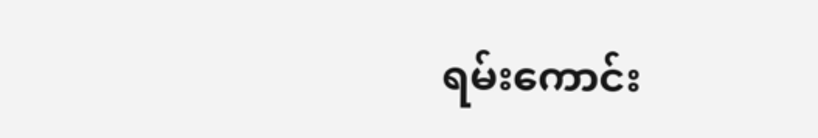ရမ်းကောင်း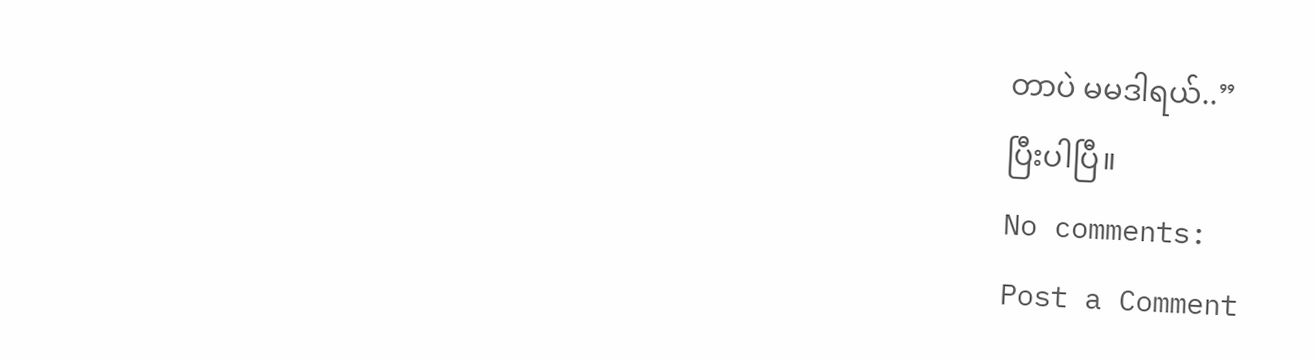တာပဲ မမဒါရယ်..”
ပြီးပါပြီ။
No comments:
Post a Comment